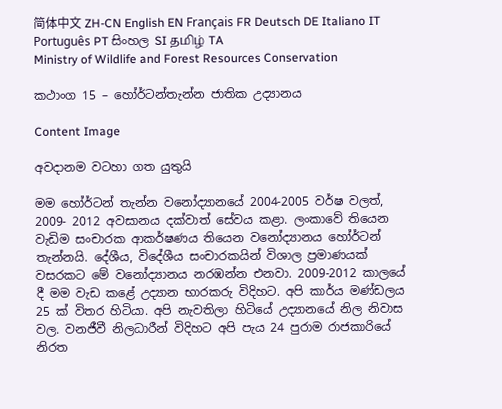简体中文 ZH-CN English EN Français FR Deutsch DE Italiano IT Português PT සිංහල SI தமிழ் TA
Ministry of Wildlife and Forest Resources Conservation

කථාංග 15 – හෝර්ටන්තැන්න ජාතික උද්‍යානය

Content Image

අවදානම වටහා ගත යුතුයි

මම හෝර්ටන් තැන්න වනෝද්‍යානයේ 2004-2005 වර්ෂ වලත්, 2009- 2012 අවසානය දක්වාත් සේවය කළා. ලංකාවේ තියෙන වැඩිම සංචාරක ආකර්ෂණය තියෙන වනෝද්‍යානය හෝර්ටන් තැන්නයි. දේශීය, විදේශීය සංචාරකයින් විශාල ප්‍රමාණයක් වසරකට මේ වනෝද්‍යානය නරඹන්න එනවා. 2009-2012 කාලයේ දී මම වැඩ කළේ උද්‍යාන භාරකරු විදිහට. අපි කාර්ය මණ්ඩලය 25 ක් විතර හිටියා. අපි නැවතිලා හිටියේ උද්‍යානයේ නිල නිවාස වල. වනජීවී නිලධාරීන් විදිහට අපි පැය 24 පුරාම රාජකාරියේ නිරත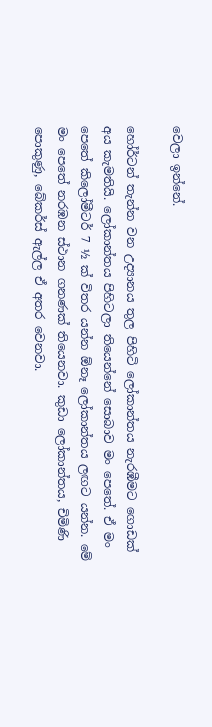වෙලා ඉන්නේ.

හෝර්ටන් තැන්න වන උද්‍යානය තුල පිහිටි ලෝකාන්තය නැරඹීමට ගොඩක් අය කැමතියි. ලෝකාන්තය පිහිටලා තියෙන්නේ සොබාව මං පෙතේ. ඒ මං පෙතේ කිලෝමීටර් 7 ½ ක් විතර යන්න ඕනෑ ලෝකාන්තය ලඟට යන්න. මේ මං පෙතේ නරඹන ස්ථාන ගනණක් තියෙනවා. කුඩා ලෝකාන්තය, චිමිණි පොකුණු, බේකර්ස් ඇල්ල ඒ අතර වෙනවා.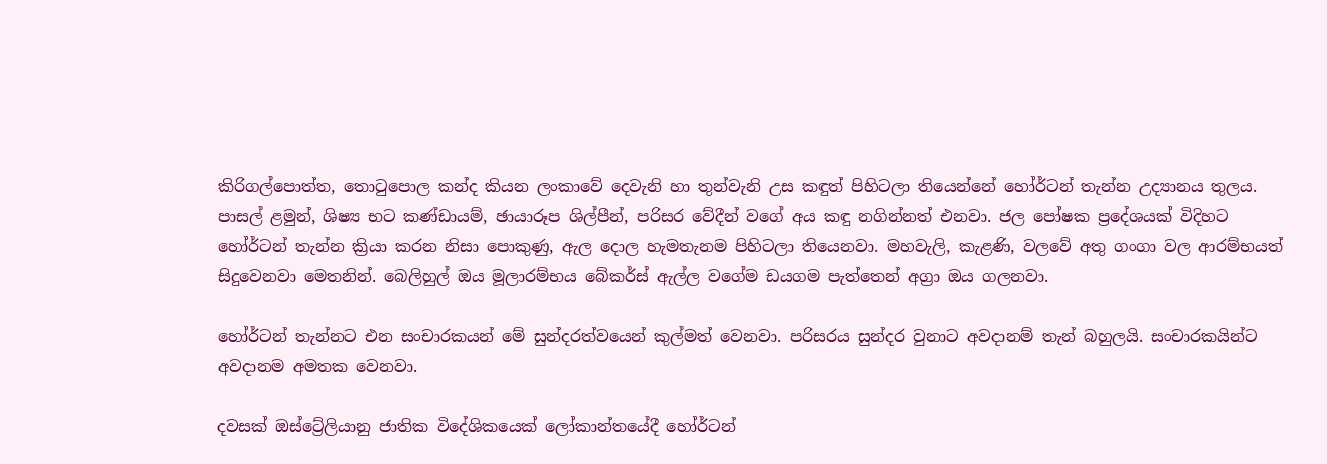කිරිගල්පොත්ත, තොටුපොල කන්ද කියන ලංකාවේ දෙවැනි හා තුන්වැනි උස කඳුත් පිහිටලා තියෙන්නේ හෝර්ටන් තැන්න උද්‍යානය තුලය.  පාසල් ළමුන්, ශිෂ්‍ය භට කණ්ඩායම්, ඡායාරූප ශිල්පීන්, පරිසර වේදීන් වගේ අය කඳු නගින්නත් එනවා. ජල පෝෂක ප්‍රදේශයක් විදිහට හෝර්ටන් තැන්න ක්‍රියා කරන නිසා පොකුණු, ඇල දොල හැමතැනම පිහිටලා තියෙනවා. මහවැලි, කැළණි, වලවේ අතු ගංගා වල ආරම්භයත් සිදුවෙනවා මෙතනින්. බෙලිහුල් ඔය මූලාරම්භය බේකර්ස් ඇල්ල වගේම ඩයගම පැත්තෙන් අග්‍රා ඔය ගලනවා.

හෝර්ටන් තැන්නට එන සංචාරකයන් මේ සුන්දරත්වයෙන් කුල්මත් වෙනවා. පරිසරය සුන්දර වුනාට අවදානම් තැන් බහුලයි. සංචාරකයින්ට අවදානම අමතක වෙනවා.

දවසක් ඔස්ට්‍රේලියානු ජාතික විදේශිකයෙක් ලෝකාන්තයේදී හෝර්ටන්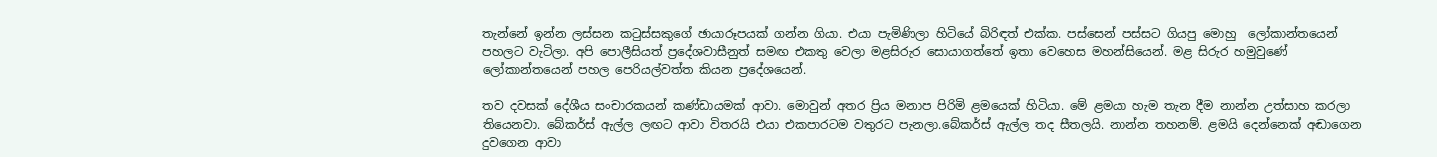තැන්නේ ඉන්න ලස්සන කටුස්සකුගේ ඡායාරූපයක් ගන්න ගියා. එයා පැමිණිලා හිටියේ බිරිඳත් එක්ක. පස්සෙන් පස්සට ගියපු මොහු  ලෝකාන්තයෙන් පහලට වැටිලා. අපි පොලීසියත් ප්‍රදේශවාසීනුත් සමඟ එකතු වෙලා මළසිරුර සොයාගත්තේ ඉතා වෙහෙස මහන්සියෙන්. මළ සිරුර හමුවුණේ ලෝකාන්තයෙන් පහල පෙරියල්වත්ත කියන ප්‍රදේශයෙන්.

තව දවසක් දේශීය සංචාරකයන් කණ්ඩායමක් ආවා. මොවුන් අතර ප්‍රිය මනාප පිරිමි ළමයෙක් හිටියා. මේ ළමයා හැම තැන දීම නාන්න උත්සාහ කරලා තියෙනවා. බේකර්ස් ඇල්ල ලඟට ආවා විතරයි එයා එකපාරටම වතුරට පැනලා.බේකර්ස් ඇල්ල තද සීතලයි. නාන්න තහනම්. ළමයි දෙන්නෙක් අඬාගෙන දුවගෙන ආවා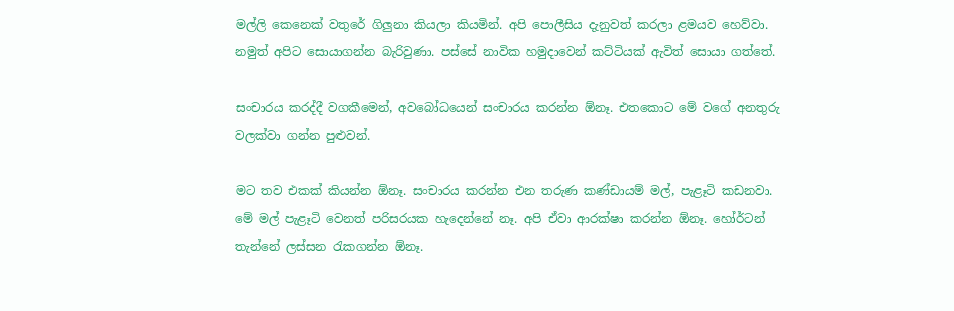මල්ලි කෙනෙක් වතුරේ ගිලුනා කියලා කියමින්. අපි පොලීසිය දැනුවත් කරලා ළමයව හෙව්වා. නමුත් අපිට සොයාගන්න බැරිවුණා. පස්සේ නාවික හමුදාවෙන් කට්ටියක් ඇවිත් සොයා ගත්තේ.

සංචාරය කරද්දී වගකීමෙන්, අවබෝධයෙන් සංචාරය කරන්න ඕනෑ. එතකොට මේ වගේ අනතුරු වලක්වා ගන්න පුළුවන්.

මට තව එකක් කියන්න ඕනෑ. සංචාරය කරන්න එන තරුණ කණ්ඩායම් මල්, පැළෑටි කඩනවා. මේ මල් පැළෑටි වෙනත් පරිසරයක හැදෙන්නේ නෑ. අපි ඒවා ආරක්ෂා කරන්න ඕනෑ. හෝර්ටන් තැන්නේ ලස්සන රැකගන්න ඕනෑ.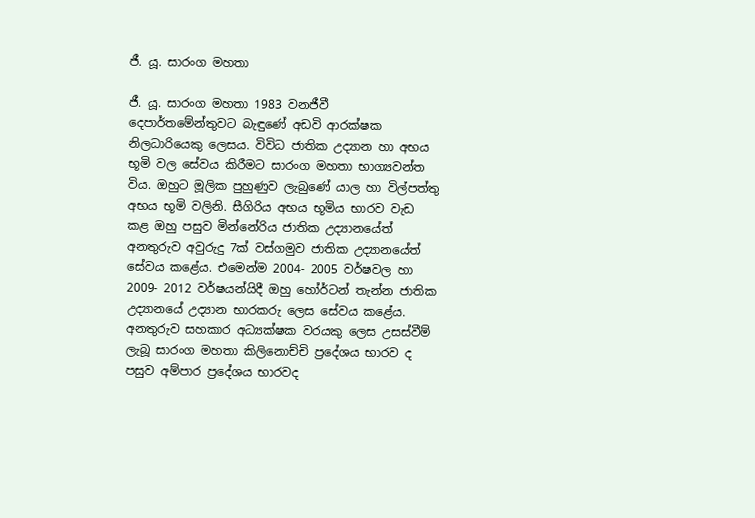ජී. යූ. සාරංග මහතා

ජී. යූ. සාරංග මහතා 1983 වනජීවී දෙපාර්තමේන්තුවට බැඳුණේ අඩවි ආරක්ෂක නිලධාරියෙකු ලෙසය. විවිධ ජාතික උද්‍යාන හා අභය භූමි වල සේවය කිරීමට සාරංග මහතා භාග්‍යවන්ත විය. ඔහුට මූලික පුහුණුව ලැබුණේ යාල හා විල්පත්තු අභය භූමි වලිනි. සීගිරිය අභය භූමිය භාරව වැඩ කළ ඔහු පසුව මින්නේරිය ජාතික උද්‍යානයේත් අනතුරුව අවුරුදු 7ක් වස්ගමුව ජාතික උද්‍යානයේත් සේවය කළේය. එමෙන්ම 2004- 2005 වර්ෂවල හා 2009- 2012 වර්ෂයන්යිදී ඔහු හෝර්ටන් තැන්න ජාතික උද්‍යානයේ උද්‍යාන භාරකරු ලෙස සේවය කළේය. අනතුරුව සහකාර අධ්‍යක්ෂක වරයකු ලෙස උසස්වීම් ලැබූ සාරංග මහතා කිලිනොච්චි ප්‍රදේශය භාරව ද පසුව අම්පාර ප්‍රදේශය භාරවද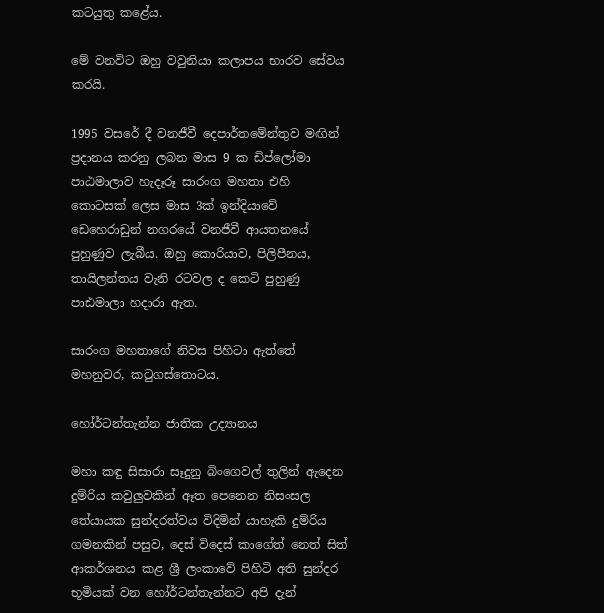කටයුතු කළේය.

මේ වනවිට ඔහු වවුනියා කලාපය භාරව සේවය කරයි.

1995 වසරේ දී වනජීවී දෙපාර්තමේන්තුව මඟින් ප්‍රදානය කරනු ලබන මාස 9 ක ඩිප්ලෝමා පාඨමාලාව හැදෑරූ සාරංග මහතා එහි කොටසක් ලෙස මාස 3ක් ඉන්දියාවේ ඩෙහෙරාඩුන් නගරයේ වනජීවී ආයතනයේ පුහුණුව ලැබීය. ඔහු කොරියාව, පිලිපීනය, තායිලන්තය වැනි රටවල ද කෙටි පුහුණු පාඪමාලා හදාරා ඇත.

සාරංග මහතාගේ නිවස පිහිටා ඇත්තේ මහනුවර, කටුගස්තොටය.

හෝර්ටන්තැන්න ජාතික උද්‍යානය

මහා කඳු සිසාරා සෑදුනු බිංගෙවල් තුලින් ඇදෙන දුම්රිය කවුලුවකින් ඈත පෙනෙන නිසංසල තේයායක සුන්දරත්වය විදිමින් යාහැකි දුම්රිය ගමනකින් පසුව, දෙස් විදෙස් කාගේත් නෙත් සිත් ආකර්ශනය කළ ශ්‍රී ලංකාවේ පිහිටි අති සුන්දර භූමියක් වන හෝර්ටන්තැන්නට අපි දැන්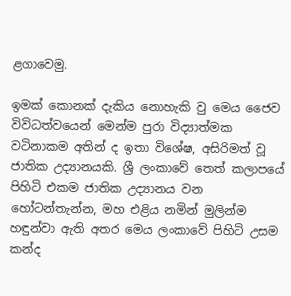ළගාවෙමු.

ඉමක් කොනක් දැකිය නොහැකි වු මෙය ජෛව විවිධත්වයෙන් මෙන්ම පුරා විද්‍යාත්මක වටිනාකම අතින් ද ඉතා විශේෂ, අසිරිමත් වූ ජාතික උද්‍යානයකි. ශ්‍රී ලංකාවේ තෙත් කලාපයේ පිහිටි එකම ජාතික උද්‍යානය වන හෝටන්තැන්න, මහ එළිය නමින් මුලින්ම හඳුන්වා ඇති අතර මෙය ලංකාවේ පිහිටි උසම කන්ද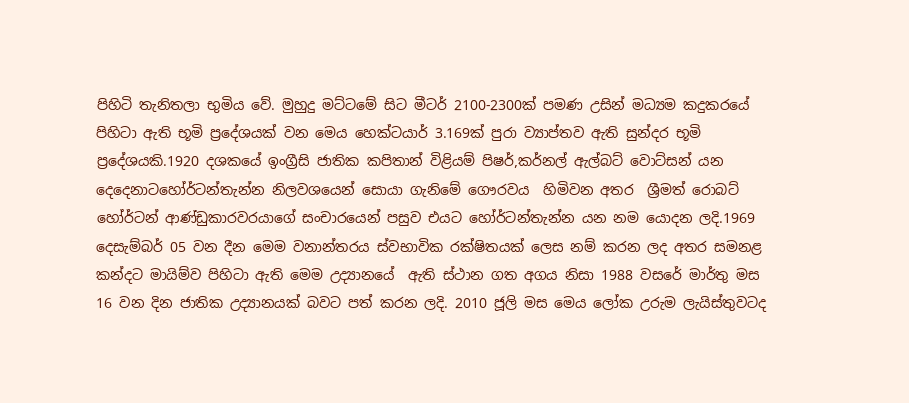පිහිටි තැනිතලා භුමිය වේ. මුහුදු මට්ටමේ සිට මීටර් 2100-2300ක් පමණ උසින් මධ්‍යම කදුකරයේ පිහිටා ඇති භූමි ප්‍රදේශයක් වන මෙය හෙක්ටයාර් 3.169ක් පුරා ව්‍යාප්තව ඇති සුන්දර භූමි ප්‍රදේශයකි.1920 දශකයේ ඉංග්‍රීසි ජාතික කපිතාන් විළියම් පිෂර්,කර්නල් ඇල්බට් වොට්සන් යන දෙදෙනාටහෝර්ටන්තැන්න නිලවශයෙන් සොයා ගැනිමේ ගෞරවය  හිමිවන අතර  ශ්‍රීමත් රොබට් හෝර්ටන් ආණ්ඩුකාරවරයාගේ සංචාරයෙන් පසුව එයට හෝර්ටන්තැන්න යන නම යොදන ලදි.1969 දෙසැම්බර් 05 වන දීන මෙම වනාන්තරය ස්වභාවික රක්ෂිතයක් ලෙස නම් කරන ලද අතර සමනළ කන්දට මායිම්ව පිහිටා ඇති මෙම උද්‍යානයේ  ඇති ස්ථාන ගත අගය නිසා 1988 වසරේ මාර්තු මස 16 වන දින ජාතික උද්‍යානයක් බවට පත් කරන ලදි. 2010 ජූලි මස මෙය ලෝක උරුම ලැයිස්තුවටද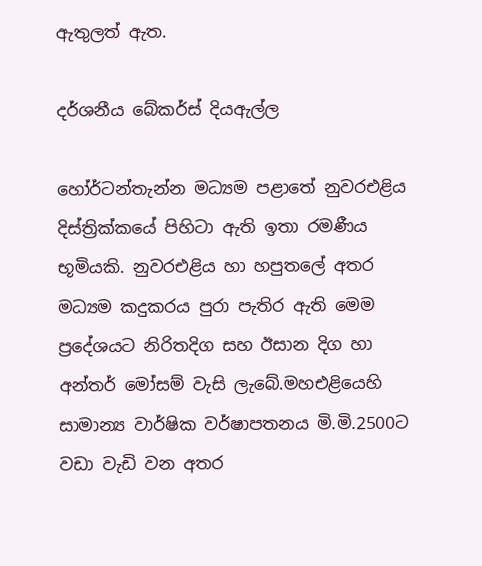ඇතුලත් ඇත.

දර්ශනීය බේකර්ස් දියඇල්ල

හෝර්ටන්තැන්න මධ්‍යම පළාතේ නුවරඑළිය දිස්ත්‍රික්කයේ පිහිටා ඇති ඉතා රමණීය භූමියකි. නුවරඑළිය හා හපුතලේ අතර මධ්‍යම කදුකරය පුරා පැතිර ඇති මෙම ප්‍රදේශයට නිරිතදිග සහ ඊසාන දිග හා අන්තර් මෝසම් වැසි ලැබේ.මහඑළියෙහි සාමාන්‍ය වාර්ෂික වර්ෂාපතනය මි.මි.2500ට වඩා වැඩි වන අතර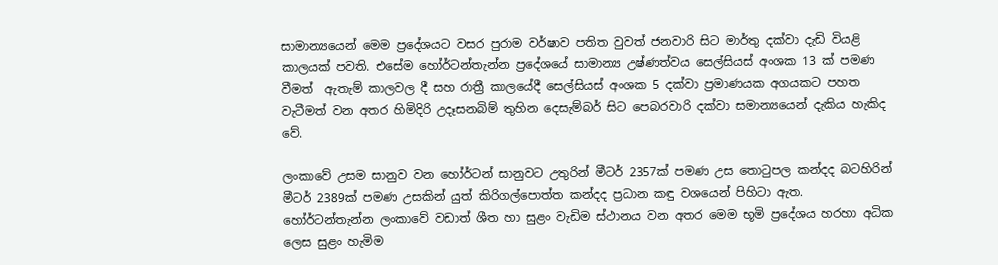සාමාන්‍යයෙන් මෙම ප්‍රදේශයට වසර පුරාම වර්ෂාව පතිත වුවත් ජනවාරි සිට මාර්තු දක්වා දැඩි වියළි කාලයක් පවති. එසේම හෝර්ටන්තැන්න ප්‍රදේශයේ සාමාන්‍ය උෂ්ණත්වය සෙල්සියස් අංශක 13 ක් පමණ වීමත්  ඇතැම් කාලවල දී සහ රාත්‍රී කාලයේදී සෙල්සියස් අංශක 5 දක්වා ප්‍රමාණයක අගයකට පහත වැටීමත් වන අතර හිමිදිරි උදෑසනබිම් තුහින දෙසැම්බර් සිට පෙබරවාරි දක්වා සමාන්‍යයෙන් දැකිය හැකිද  වේ.

ලංකාවේ උසම සානුව වන හෝර්ටන් සානුවට උතුරින් මීටර් 2357ක් පමණ උස තොටුපල කන්දද බටහිරින් මීටර් 2389ක් පමණ උසකින් යුත් කිරිගල්පොත්ත කන්දද ප්‍රධාන කඳු වශයෙන් පිහිටා ඇත. හෝර්ටන්තැන්න ලංකාවේ වඩාත් ශීත හා සුළං වැඩිම ස්ථානය වන අතර මෙම භූමි ප්‍රදේශය හරහා අධික ලෙස සුළං හැමිම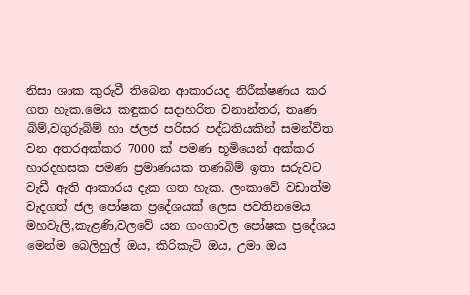නිසා ශාක කුරුවී තිබෙන ආකාරයද නිරීක්ෂණය කර ගත හැක.මෙය කඳුකර සදාහරිත වනාන්තර, තෘණ බිම්,වගුරුබිම් හා ජලජ පරිසර පද්ධතියකින් සමන්විත වන අතරඅක්කර 7000 ක් පමණ භූමියෙන් අක්කර හාරදහසක පමණ ප්‍රමාණයක තණබිම් ඉතා සරුවට වැඩී ඇති ආකාරය දැක ගත හැක. ලංකාවේ වඩාත්ම වැදගත් ජල පෝෂක ප්‍රදේශයක් ලෙස පවතිනමෙය මහවැලි,කැළණි,වලවේ යන ගංගාවල පෝෂක ප්‍රදේශය මෙන්ම බෙලිහුල් ඔය, කිරිකැටි ඔය, උමා ඔය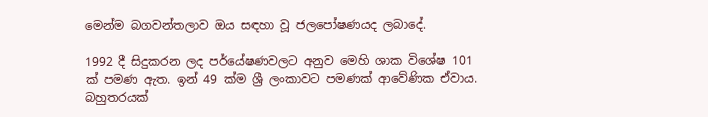මෙන්ම බගවන්තලාව ඔය සඳහා වූ ජලපෝෂණයද ලබාදේ.

1992 දී සිදුකරන ලද පර්යේෂණවලට අනුව මෙහි ශාක විශේෂ 101 ක් පමණ ඇත. ඉන් 49 ක්ම ශ්‍රී ලංකාවට පමණක් ආවේණික ඒවාය. බහුතරයක්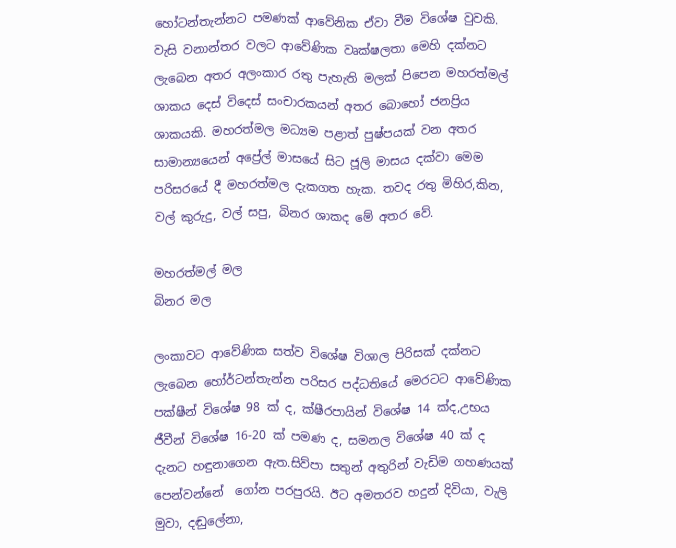හෝටන්තැන්නට පමණක් ආවේනික ඒවා වීම විශේෂ වුවකි. වැසි වනාන්තර වලට ආවේණික වෘක්ෂලතා මෙහි දක්නට ලැබෙන අතර අලංකාර රතු පැහැති මලක් පිපෙන මහරත්මල් ශාකය දෙස් විදෙස් සංචාරකයන් අතර බොහෝ ජනප්‍රිය ශාකයකි. මහරත්මල මධ්‍යම පළාත් පුෂ්පයක් වන අතර  සාමාන්‍යයෙන් අප්‍රේල් මාසයේ සිට ජූලි මාසය දක්වා මෙම පරිසරයේ දී මහරත්මල දැකගත හැක. තවද රතු මිහිර,කින, වල් කුරුදු, වල් සපු, බිනර ශාකද මේ අතර වේ.

මහරත්මල් මල
බිනර මල

ලංකාවට ආවේණික සත්ව විශේෂ විශාල පිරිසක් දක්නට ලැබෙන හෝර්ටන්තැන්න පරිසර පද්ධතියේ මෙරටට ආවේණික  පක්ෂීන් විශේෂ 98 ක් ද, ක්ෂීරපායින් විශේෂ 14 ක්ද,උභය ජීවීන් විශේෂ 16-20 ක් පමණ ද, සමනල විශේෂ 40 ක් ද දැනට හඳුනාගෙන ඇත.සිව්පා සතුන් අතුරින් වැඩිම ගහණයක් පෙන්වන්නේ  ගෝන පරපුරයි. ඊට අමතරව හදුන් දිවියා, වැලි මුවා, දඬුලේනා,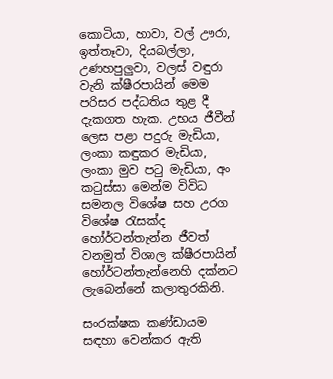කොටියා, හාවා, වල් ඌරා, ඉත්තෑවා, දියබල්ලා, උණහපුලුවා, වලස් වඳුරා වැනි ක්ෂීරපායින් මෙම පරිසර පද්ධතිය තුළ දී දැකගත හැක. උභය ජීවීන් ලෙස පළා පදුරු මැඩියා, ලංකා කඳුකර මැඩියා, ලංකා මුව පටු මැඩියා, අං කටුස්සා මෙන්ම විවිධ සමනල විශේෂ සහ උරග විශේෂ රැසක්ද හෝර්ටන්තැන්න ජීවත් වනමුත් විශාල ක්ෂීරපායින් හෝර්ටන්තැන්නෙහි දක්නට ලැබෙන්නේ කලාතුරකිනි.

සංරක්ෂක කණ්ඩායම සඳහා වෙන්කර ඇති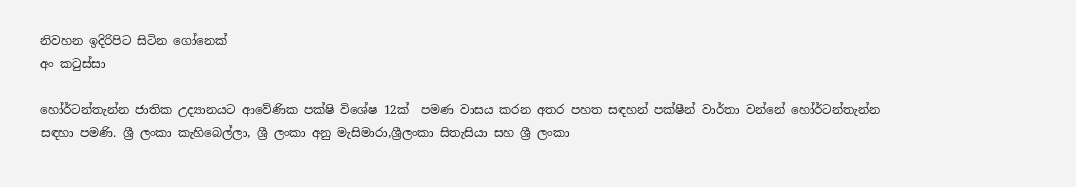නිවහන ඉදිරිපිට සිටින ගෝනෙක්
අං කටුස්සා

හෝර්ටන්තැන්න ජාතික උද්‍යානයට ආවේණික පක්ෂි විශේෂ 12ක්  පමණ වාසය කරන අතර පහත සඳහන් පක්ෂීන් වාර්තා වන්නේ හෝර්ටන්තැන්න සඳහා පමණි. ශ්‍රී ලංකා කැහිබෙල්ලා, ශ්‍රී ලංකා අනු මැසිමාරා,ශ්‍රීලංකා සිතැසියා සහ ශ්‍රී ලංකා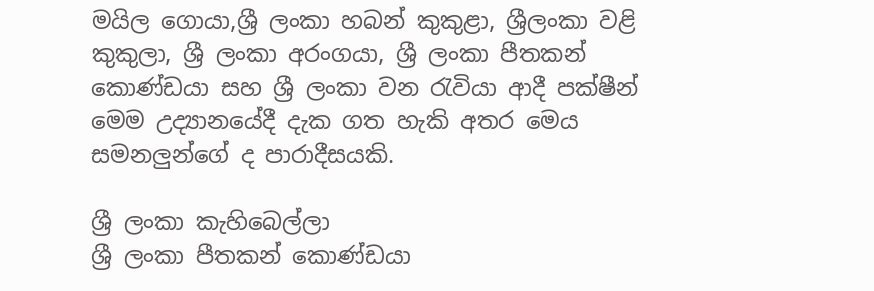මයිල ගොයා,ශ්‍රී ලංකා හබන් කුකුළා, ශ්‍රීලංකා වළි කුකුලා, ශ්‍රී ලංකා අරංගයා, ශ්‍රී ලංකා පීතකන් කොණ්ඩයා සහ ශ්‍රී ලංකා වන රැවියා ආදී පක්ෂීන් මෙම උද්‍යානයේදී දැක ගත හැකි අතර මෙය සමනලුන්ගේ ද පාරාදීසයකි.

ශ්‍රී ලංකා කැහිබෙල්ලා
ශ්‍රී ලංකා පීතකන් කොණ්ඩයා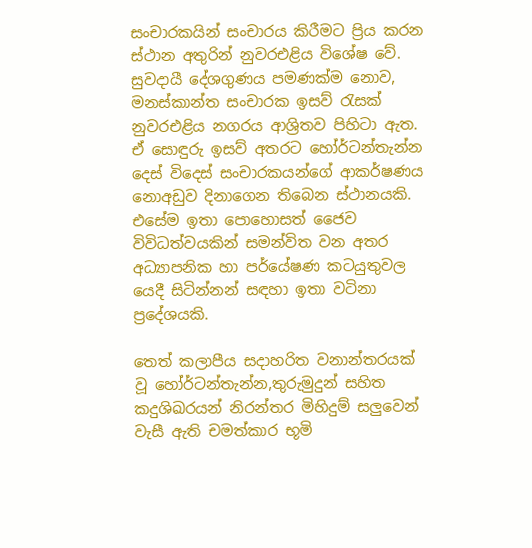සංචාරකයින් සංචාරය කිරීමට ප්‍රිය කරන ස්ථාන අතුරින් නුවරඑළිය විශේෂ වේ. සුවදායී දේශගුණය පමණක්ම නොව, මනස්කාන්ත සංචාරක ඉසව් රැසක් නුවරඑළිය නගරය ආශ්‍රිතව පිහිටා ඇත. ඒ සොඳුරු ඉසව් අතරට හෝර්ටන්තැන්න දෙස් විදෙස් සංචාරකයන්ගේ ආකර්ෂණය නොඅඩුව දිනාගෙන තිබෙන ස්ථානයකි. එසේම ඉතා පොහොසත් ජෛව විවිධත්වයකින් සමන්විත වන අතර අධ්‍යාපනික හා පර්යේෂණ කටයුතුවල යෙදී සිටින්නන් සඳහා ඉතා වටිනා ප්‍රදේශයකි.

තෙත් කලාපීය සදාහරිත වනාන්තරයක් වූ හෝර්ටන්තැන්න,තුරුමුදුන් සහිත කදුශිඛරයන් නිරන්තර මිහිදුම් සලුවෙන් වැසී ඇති චමත්කාර භූමි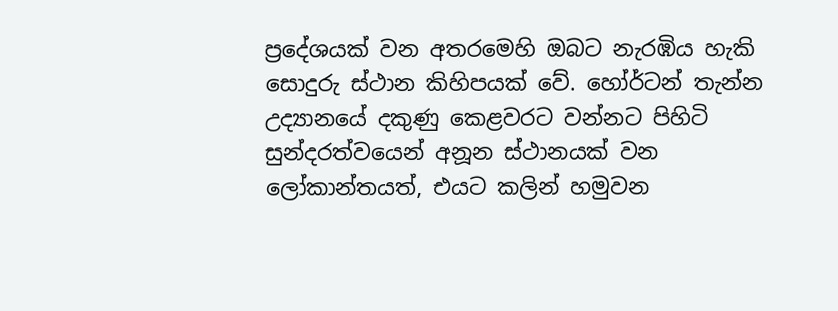ප්‍රදේශයක් වන අතරමෙහි ඔබට නැරඹිය හැකි සොදුරු ස්ථාන කිහිපයක් වේ. හෝර්ටන් තැන්න උද්‍යානයේ දකුණු කෙළවරට වන්නට පිහිටි සුන්දරත්වයෙන් අනූන ස්ථානයක් වන ලෝකාන්තයත්, එයට කලින් හමුවන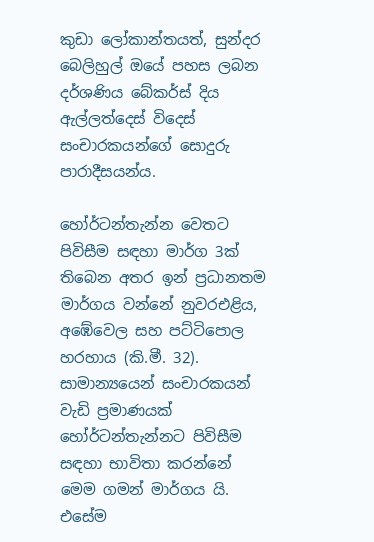කුඩා ලෝකාන්තයත්, සුන්දර බෙලිහුල් ඔයේ පහස ලබන දර්ශණිය බේකර්ස් දිය ඇල්ලත්දෙස් විදෙස් සංචාරකයන්ගේ සොදුරු පාරාදීසයන්ය.

හෝර්ටන්තැන්න වෙතට පිවිසීම සඳහා මාර්ග 3ක් තිබෙන අතර ඉන් ප්‍රධානතම මාර්ගය වන්නේ නුවරඑළිය, අඹේවෙල සහ පට්ටිපොල හරහාය (කි.මී. 32). සාමාන්‍යයෙන් සංචාරකයන් වැඩි ප්‍රමාණයක් හෝර්ටන්තැන්නට පිවිසීම සඳහා භාවිතා කරන්නේ මෙම ගමන් මාර්ගය යි. එසේම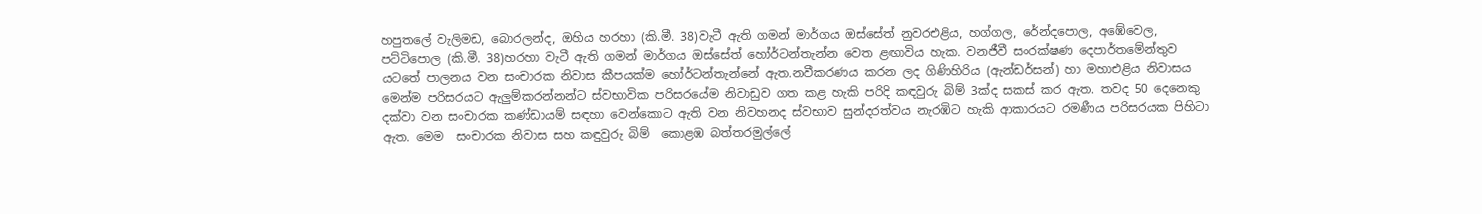හපුතලේ වැලිමඩ, බොරලන්ද, ඔහිය හරහා (කි.මී. 38)වැටී ඇති ගමන් මාර්ගය ඔස්සේත් නුවරඑළිය, හග්ගල, රේන්දපොල, අඹේවෙල, පට්ටිපොල (කි.මී. 38)හරහා වැටී ඇති ගමන් මාර්ගය ඔස්සේත් හෝර්ටන්තැන්න වෙත ළඟාවිය හැක. වනජීවී සංරක්ෂණ දෙපාර්තමේන්තුව යටතේ පාලනය වන සංචාරක නිවාස කීපයක්ම හෝර්ටන්තැන්නේ ඇත.නවීකරණය කරන ලද ගිණිහිරිය (ඇන්ඩර්සන්) හා මහාඑළිය නිවාසය මෙන්ම පරිසරයට ඇලුම්කරන්නන්ට ස්වභාවික පරිසරයේම නිවාඩුව ගත කළ හැකි පරිදි කඳවුරු බිම් 3ක්ද සකස් කර ඇත. තවද 50 දෙනෙකු දක්වා වන සංචාරක කණ්ඩායම් සඳහා වෙන්කොට ඇති වන නිවහනද ස්වභාව සුන්දරත්වය නැරඹිට හැකි ආකාරයට රමණීය පරිසරයක පිහිටා ඇත. මෙම  සංචාරක නිවාස සහ කඳුවුරු බිම්  කොළඹ බත්තරමුල්ලේ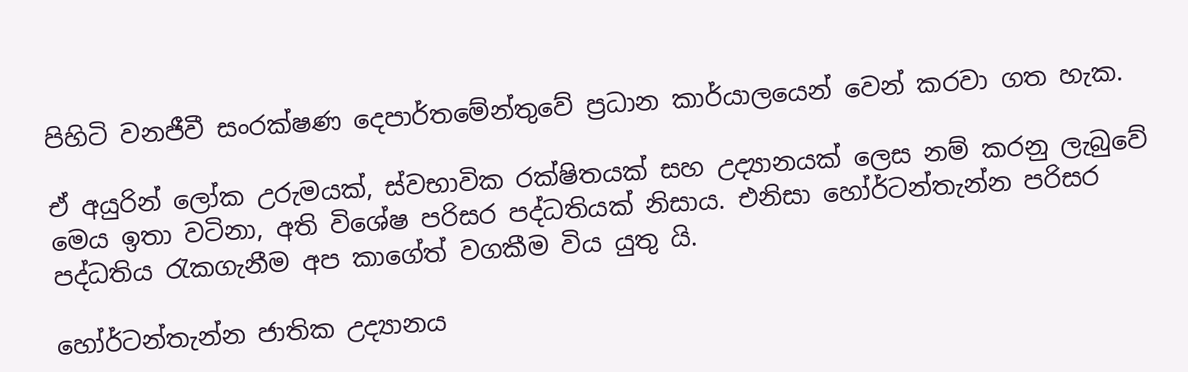පිහිටි වනජීවී සංරක්ෂණ දෙපාර්තමේන්තුවේ ප්‍රධාන කාර්යාලයෙන් වෙන් කරවා ගත හැක.

ඒ අයුරින් ලෝක උරුමයක්, ස්වභාවික රක්ෂිතයක් සහ උද්‍යානයක් ලෙස නම් කරනු ලැබුවේ මෙය ඉතා වටිනා, අති විශේෂ පරිසර පද්ධතියක් නිසාය. එනිසා හෝර්ටන්තැන්න පරිසර පද්ධතිය රැකගැනීම අප කාගේත් වගකීම විය යුතු යි.

හෝර්ටන්තැන්න ජාතික උද්‍යානය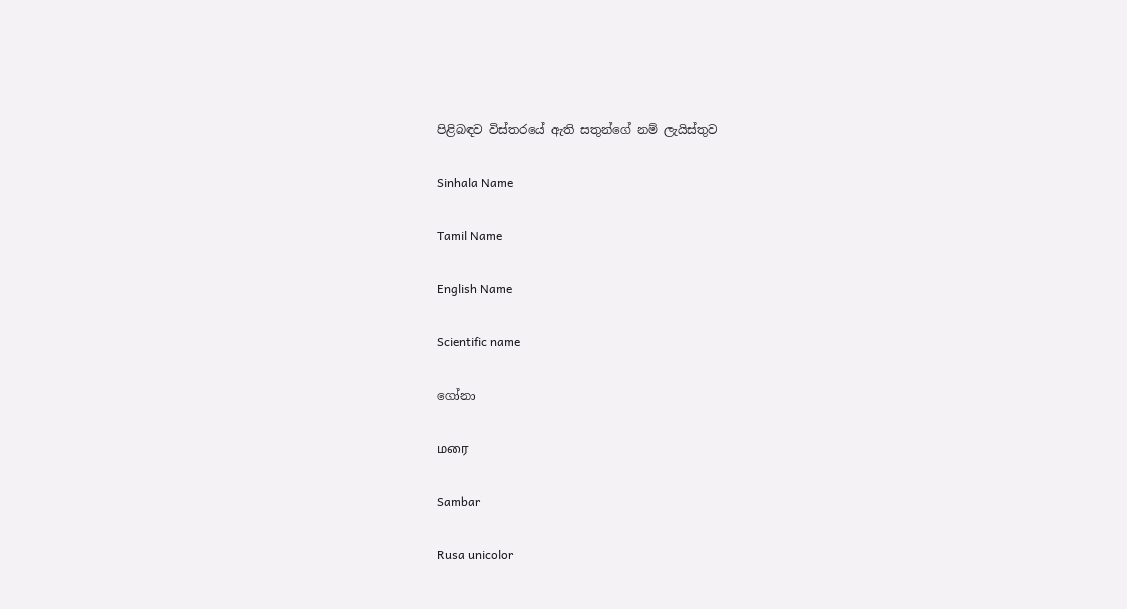පිළිබඳව විස්තරයේ ඇති සතුන්ගේ නම් ලැයිස්තුව

Sinhala Name

Tamil Name

English Name

Scientific name

ගෝනා

மரை

Sambar

Rusa unicolor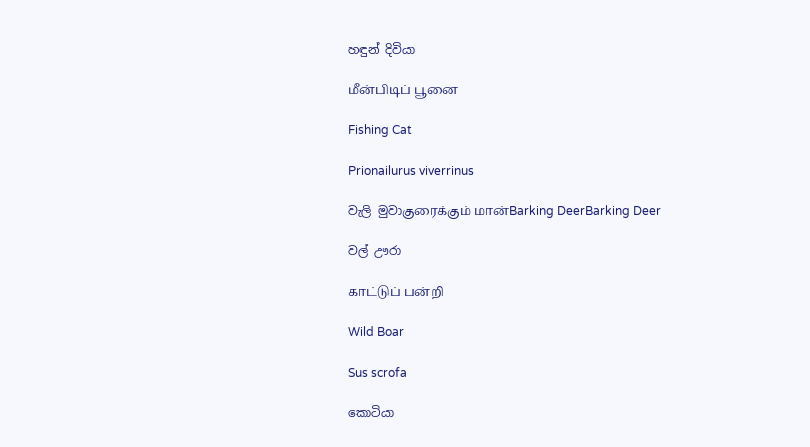හඳුන් දිවියා

மீன்பிடிப் பூனை

Fishing Cat

Prionailurus viverrinus

වැලි මුවාகுரைக்கும் மான்Barking DeerBarking Deer

වල් ඌරා

காட்டுப் பன்றி

Wild Boar

Sus scrofa

කොටියා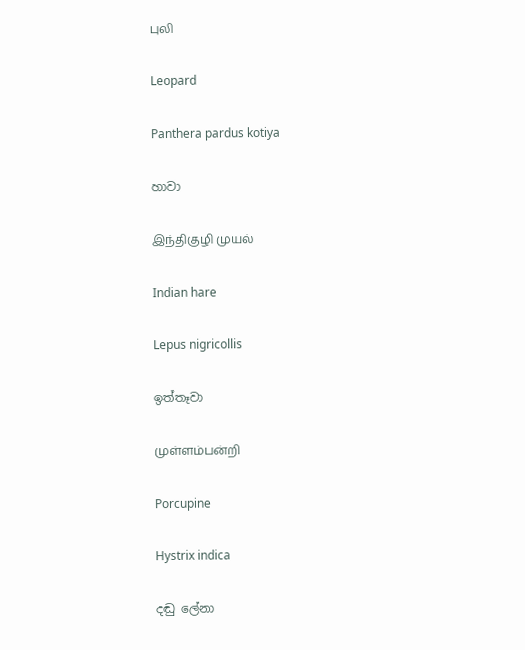புலி

Leopard

Panthera pardus kotiya

හාවා

இந்திகுழி முயல்

Indian hare

Lepus nigricollis

ඉත්තෑවා

முள்ளம்பன்றி

Porcupine

Hystrix indica

දඬු ලේනා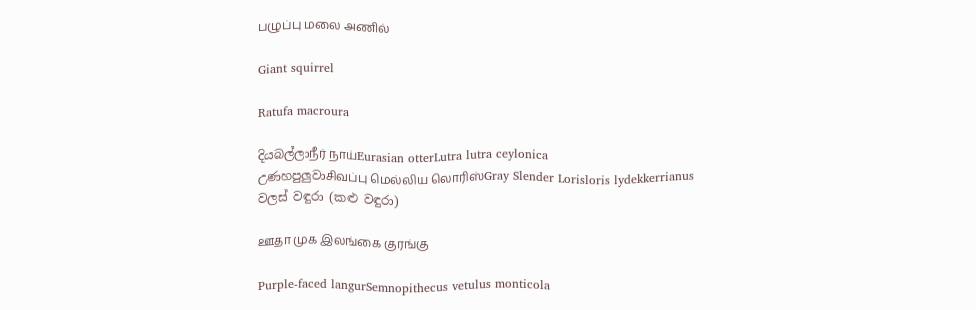பழுப்பு மலை அணில்

Giant squirrel

Ratufa macroura

දියබල්ලාநீர் நாய்Eurasian otterLutra lutra ceylonica
උණහපුලුවාசிவப்பு மெல்லிய லொரிஸ்Gray Slender Lorisloris lydekkerrianus
වලස් වඳුරා (කළු වඳුරා)

ஊதா முக இலங்கை குரங்கு

Purple-faced langurSemnopithecus vetulus monticola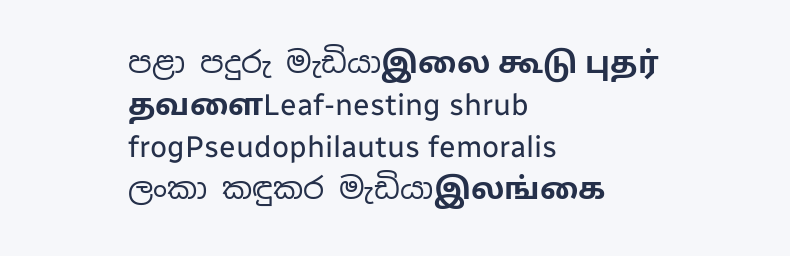පළා පදුරු මැඩියාஇலை கூடு புதர் தவளைLeaf-nesting shrub frogPseudophilautus femoralis
ලංකා කඳුකර මැඩියාஇலங்கை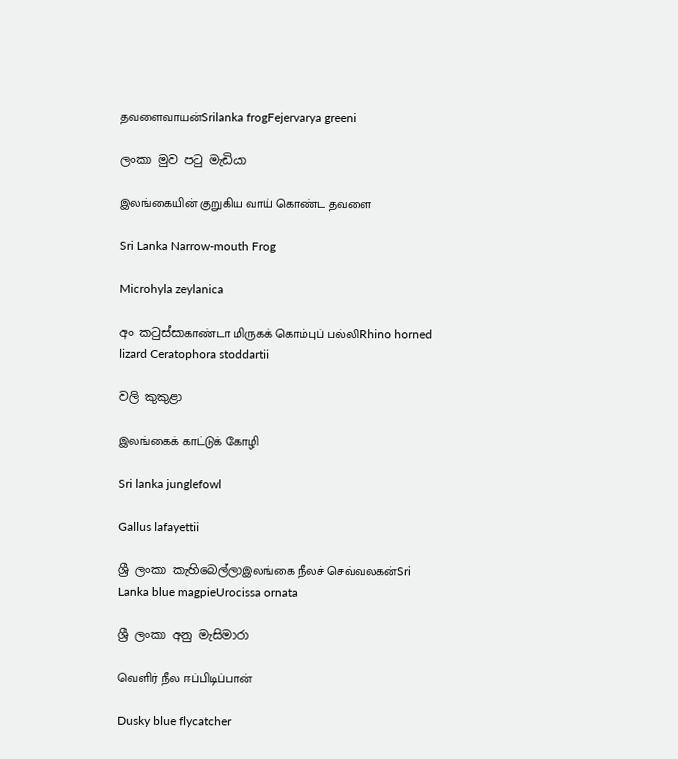தவளைவாயன்Srilanka frogFejervarya greeni

ලංකා මුව පටු මැඩියා

இலங்கையின் குறுகிய வாய் கொண்ட தவளை

Sri Lanka Narrow-mouth Frog

Microhyla zeylanica

අං කටුස්සාகாண்டா மிருகக் கொம்புப் பல்லிRhino horned lizard Ceratophora stoddartii

වලි කුකුළා

இலங்கைக் காட்டுக் கோழி

Sri lanka junglefowl

Gallus lafayettii

ශ්‍රී ලංකා කැහිබෙල්ලාஇலங்கை நீலச் செவ்வலகன்Sri Lanka blue magpieUrocissa ornata

ශ්‍රී ලංකා අනු මැසිමාරා

வெளிர் நீல ஈப்பிடிப்பான்

Dusky blue flycatcher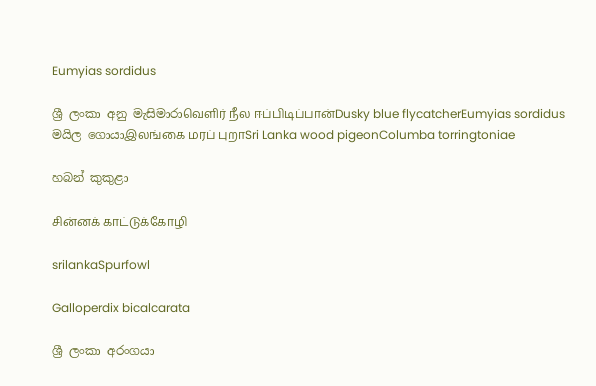Eumyias sordidus

ශ්‍රී ලංකා අනු මැසිමාරාவெளிர் நீல ஈப்பிடிப்பான்Dusky blue flycatcherEumyias sordidus
මයිල ගොයාஇலங்கை மரப் புறாSri Lanka wood pigeonColumba torringtoniae

හබන් කුකුළා

சின்னக் காட்டுக்கோழி

srilankaSpurfowl

Galloperdix bicalcarata

ශ්‍රී ලංකා අරංගයා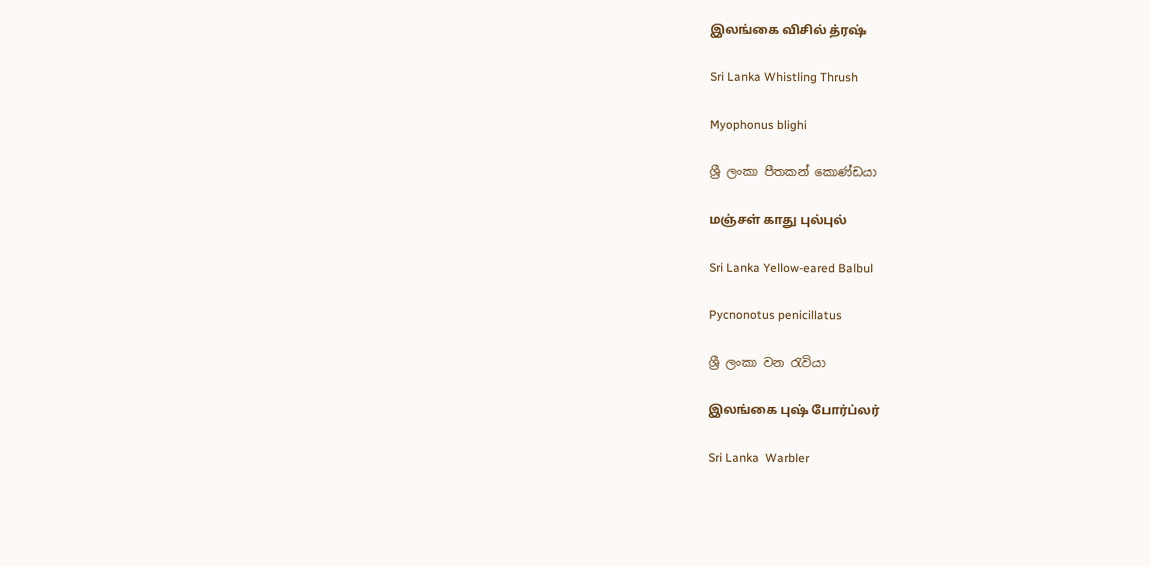இலங்கை விசில் த்ரஷ்

Sri Lanka Whistling Thrush

Myophonus blighi

ශ්‍රී ලංකා පීතකන් කොණ්ඩයා

மஞ்சள் காது புல்புல்

Sri Lanka Yellow-eared Balbul

Pycnonotus penicillatus

ශ්‍රී ලංකා වන රැවියා

இலங்கை புஷ் போர்ப்லர்

Sri Lanka  Warbler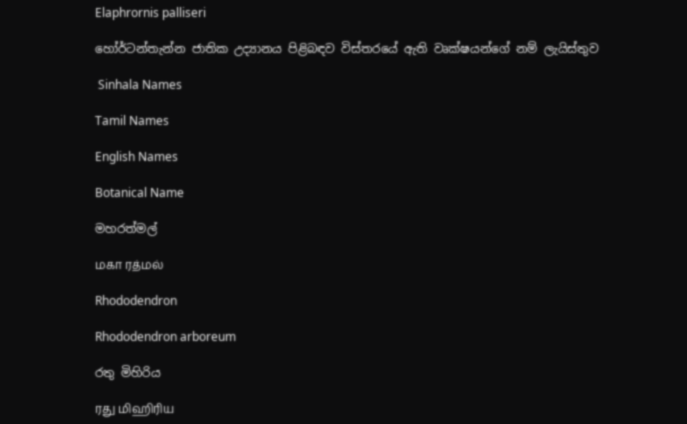Elaphrornis palliseri

හෝර්ටන්තැන්න ජාතික උද්‍යානය පිළිබඳව විස්තරයේ ඇති වෘක්ෂයන්ගේ නම් ලැයිස්තුව

 Sinhala Names

Tamil Names

English Names

Botanical Name

මහරත්මල්

மகா ரத்மல்

Rhododendron

Rhododendron arboreum

රතු මිහිරිය

ரது மிஹிரிய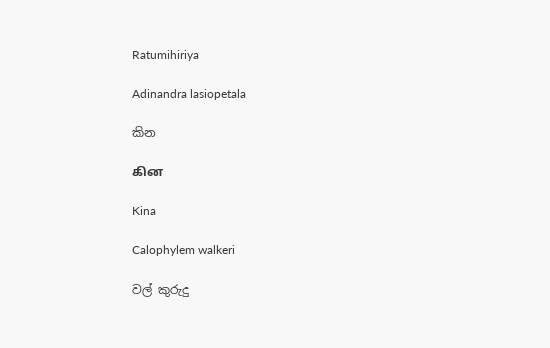Ratumihiriya

Adinandra lasiopetala

කින

கின

Kina

Calophylem walkeri

වල් කුරුදු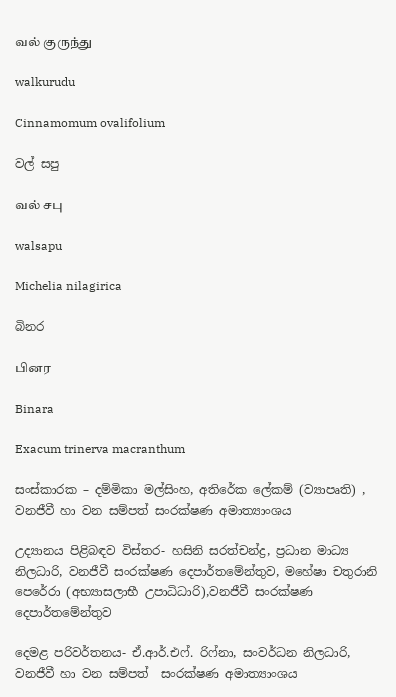வல் குருந்து

walkurudu

Cinnamomum ovalifolium

වල් සපු

வல் சபு

walsapu

Michelia nilagirica

බිනර

பினர

Binara

Exacum trinerva macranthum

සංස්කාරක – දම්මිකා මල්සිංහ, අතිරේක ලේකම් (ව්‍යාපෘති) , වනජීවී හා වන සම්පත් සංරක්ෂණ අමාත්‍යාංශය

උද්‍යානය පිළිබඳව විස්තර- හසිනි සරත්චන්ද්‍ර, ප්‍රධාන මාධ්‍ය නිලධාරි, වනජීවී සංරක්ෂණ දෙපාර්තමේන්තුව, මහේෂා චතුරානි පෙරේරා (අභ්‍යාසලාභී උපාධිධාරි),වනජීවී සංරක්ෂණ දෙපාර්තමේන්තුව

දෙමළ පරිවර්තනය- ඒ.ආර්.එෆ්. රිෆ්නා, සංවර්ධන නිලධාරි, වනජීවී හා වන සම්පත්  සංරක්ෂණ අමාත්‍යාංශය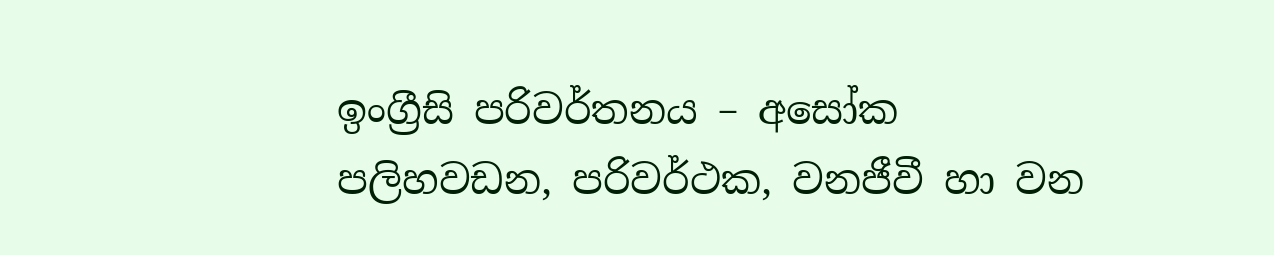ඉංග්‍රීසි පරිවර්තනය – අසෝක පලිහවඩන, පරිවර්ථක, වනජීවී හා වන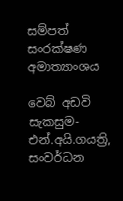සම්පත් සංරක්ෂණ අමාත්‍යාංශය

වෙබ් අඩවි සැකසුම- එන්.අයි.ගයත්‍රි, සංවර්ධන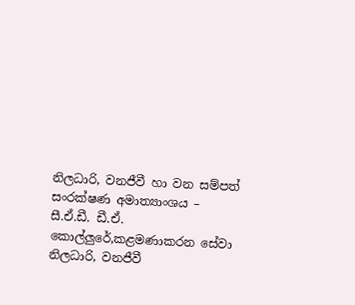නිලධාරි, වනජීවී හා වන සම්පත්  සංරක්ෂණ අමාත්‍යාංශය – සී.ඒ.ඩී. ඩී.ඒ. කොල්ලුරේ,කළමණාකරන සේවා  නිලධාරි, වනජීවී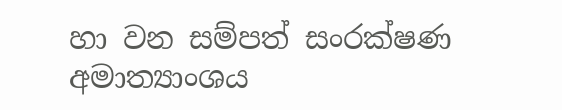හා වන සම්පත් සංරක්ෂණ අමාත්‍යාංශය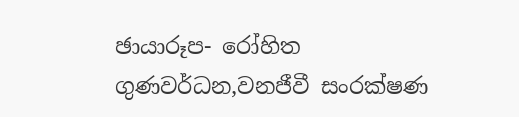ඡායාරූප- රෝහිත ගුණවර්ධන,වනජීවී සංරක්ෂණ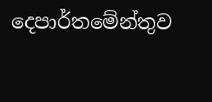දෙපාර්තමේන්තුව